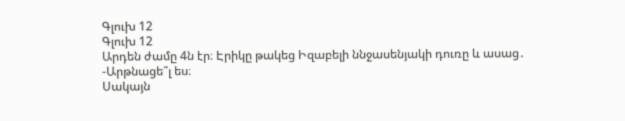Գլուխ 12
Գլուխ 12
Արդեն ժամը 4ն էր։ Էրիկը թակեց Իզաբելի ննջասենյակի դուռը և ասաց․
-Արթնացե՞լ ես։
Սակայն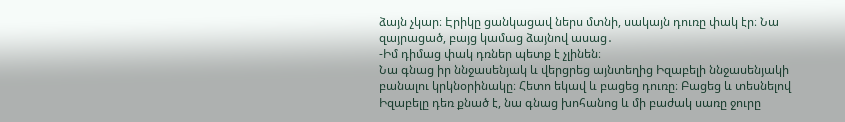ձայն չկար։ Էրիկը ցանկացավ ներս մտնի, սակայն դուռը փակ էր։ Նա զայրացած, բայց կամաց ձայնով ասաց․
-Իմ դիմաց փակ դռներ պետք է չլինեն։
Նա գնաց իր ննջասենյակ և վերցրեց այնտեղից Իզաբելի ննջասենյակի բանալու կրկնօրինակը։ Հետո եկավ և բացեց դուռը։ Բացեց և տեսնելով Իզաբելը դեռ քնած է, նա գնաց խոհանոց և մի բաժակ սառը ջուրը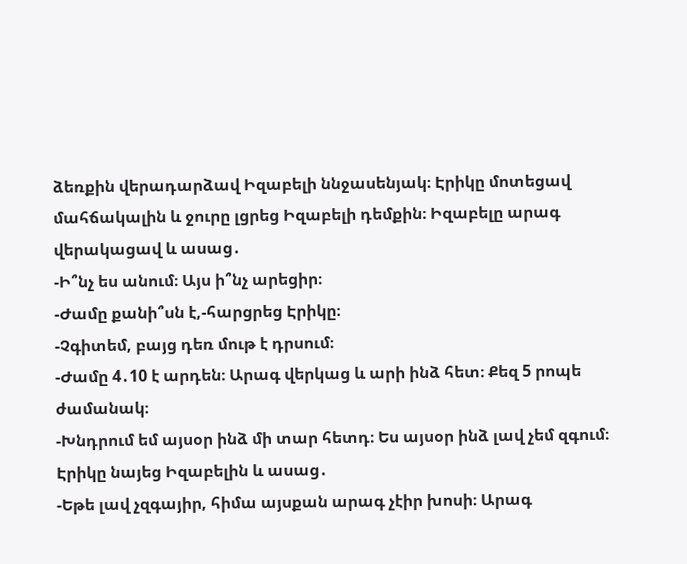ձեռքին վերադարձավ Իզաբելի ննջասենյակ։ Էրիկը մոտեցավ մահճակալին և ջուրը լցրեց Իզաբելի դեմքին։ Իզաբելը արագ վերակացավ և ասաց․
-Ի՞նչ ես անում։ Այս ի՞նչ արեցիր։
-Ժամը քանի՞սն է,-հարցրեց Էրիկը։
-Չգիտեմ, բայց դեռ մութ է դրսում։
-Ժամը 4․10 է արդեն։ Արագ վերկաց և արի ինձ հետ։ Քեզ 5 րոպե ժամանակ։
-Խնդրում եմ այսօր ինձ մի տար հետդ։ Ես այսօր ինձ լավ չեմ զգում։
Էրիկը նայեց Իզաբելին և ասաց․
-Եթե լավ չզգայիր, հիմա այսքան արագ չէիր խոսի։ Արագ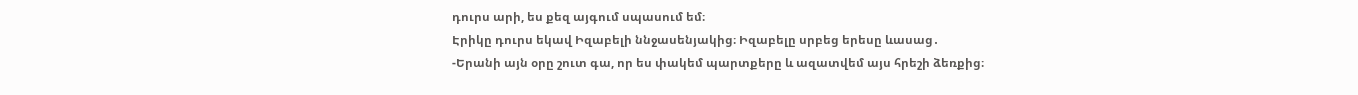դուրս արի, ես քեզ այգում սպասում եմ։
Էրիկը դուրս եկավ Իզաբելի ննջասենյակից։ Իզաբելը սրբեց երեսը ևասաց․
-Երանի այն օրը շուտ գա, որ ես փակեմ պարտքերը և ազատվեմ այս հրեշի ձեռքից։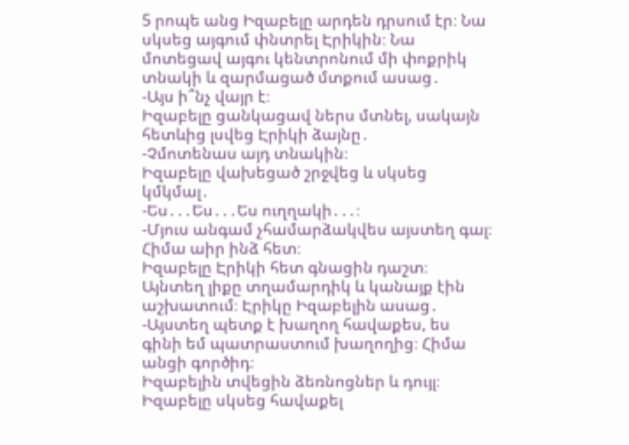5 րոպե անց Իզաբելը արդեն դրսում էր։ Նա սկսեց այգում փնտրել Էրիկին։ Նա մոտեցավ այգու կենտրոնում մի փոքրիկ տնակի և զարմացած մտքում ասաց․
-Այս ի՞նչ վայր է։
Իզաբելը ցանկացավ ներս մտնել, սակայն հետևից լսվեց Էրիկի ձայնը․
-Չմոտենաս այդ տնակին։
Իզաբելը վախեցած շրջվեց և սկսեց կմկմալ․
-Ես․․․Ես․․․Ես ուղղակի․․․։
-Մյուս անգամ չհամարձակվես այստեղ գալ։ Հիմա աիր ինձ հետ։
Իզաբելը Էրիկի հետ գնացին դաշտ։ Այնտեղ լիքը տղամարդիկ և կանայք էին աշխատում։ Էրիկը Իզաբելին ասաց․
-Այստեղ պետք է խաղող հավաքես, ես գինի եմ պատրաստում խաղողից։ Հիմա անցի գործիդ։
Իզաբելին տվեցին ձեռնոցներ և դույլ։ Իզաբելը սկսեց հավաքել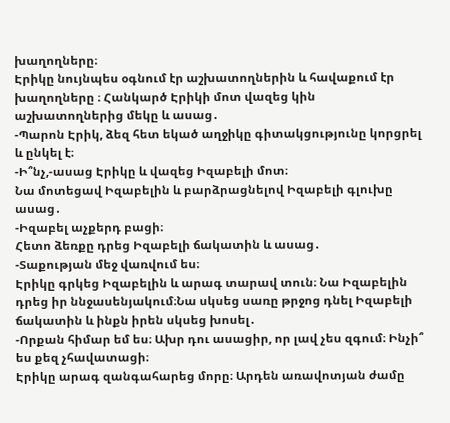խաղողները։
Էրիկը նույնպես օգնում էր աշխատողներին և հավաքում էր խաղողները ։ Հանկարծ Էրիկի մոտ վազեց կին աշխատողներից մեկը և ասաց․
-Պարոն Էրիկ, ձեզ հետ եկած աղջիկը գիտակցությունը կորցրել և ընկել է։
-Ի՞նչ,-ասաց Էրիկը և վազեց Իզաբելի մոտ։
Նա մոտեցավ Իզաբելին և բարձրացնելով Իզաբելի գլուխը ասաց․
-Իզաբել աչքերդ բացի։
Հետո ձեռքը դրեց Իզաբելի ճակատին և ասաց․
-Տաքության մեջ վառվում ես։
Էրիկը գրկեց Իզաբելին և արագ տարավ տուն։ Նա Իզաբելին դրեց իր ննջասենյակում։Նա սկսեց սառը թրջոց դնել Իզաբելի ճակատին և ինքն իրեն սկսեց խոսել․
-Որքան հիմար եմ ես։ Ախր դու ասացիր, որ լավ չես զգում։ Ինչի՞ ես քեզ չհավատացի։
Էրիկը արագ զանգահարեց մորը։ Արդեն առավոտյան ժամը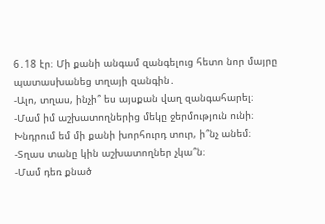6․18 էր։ Մի քանի անգամ զանգելուց հետո նոր մայրը պատասխանեց տղայի զանգին․
-Ալո, տղաս, ինչի՞ ես այսքան վաղ զանգահարել։
-Մամ իմ աշխատողներից մեկը ջերմություն ունի։ Խնդրում եմ մի քանի խորհուրդ տուր, ի՞նչ անեմ։
-Տղաս տանը կին աշխատողներ չկա՞ն։
-Մամ դեռ քնած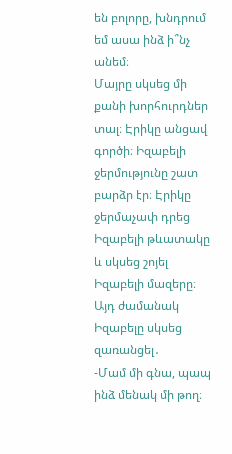են բոլորը, խնդրում եմ ասա ինձ ի՞նչ անեմ։
Մայրը սկսեց մի քանի խորհուրդներ տալ։ Էրիկը անցավ գործի։ Իզաբելի ջերմությունը շատ բարձր էր։ Էրիկը ջերմաչափ դրեց Իզաբելի թևատակը և սկսեց շոյել Իզաբելի մազերը։ Այդ ժամանակ Իզաբելը սկսեց զառանցել․
-Մամ մի գնա, պապ ինձ մենակ մի թող։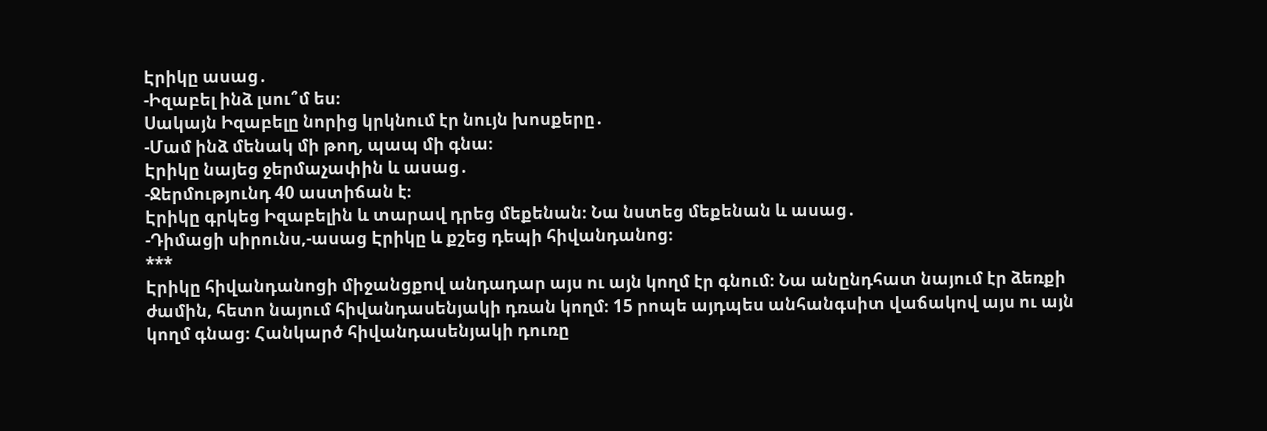Էրիկը ասաց․
-Իզաբել ինձ լսու՞մ ես։
Սակայն Իզաբելը նորից կրկնում էր նույն խոսքերը․
-Մամ ինձ մենակ մի թող, պապ մի գնա։
Էրիկը նայեց ջերմաչափին և ասաց․
-Ջերմությունդ 40 աստիճան է։
Էրիկը գրկեց Իզաբելին և տարավ դրեց մեքենան։ Նա նստեց մեքենան և ասաց․
-Դիմացի սիրունս,-ասաց Էրիկը և քշեց դեպի հիվանդանոց։
***
Էրիկը հիվանդանոցի միջանցքով անդադար այս ու այն կողմ էր գնում։ Նա անընդհատ նայում էր ձեռքի ժամին, հետո նայում հիվանդասենյակի դռան կողմ։ 15 րոպե այդպես անհանգսիտ վաճակով այս ու այն կողմ գնաց։ Հանկարծ հիվանդասենյակի դուռը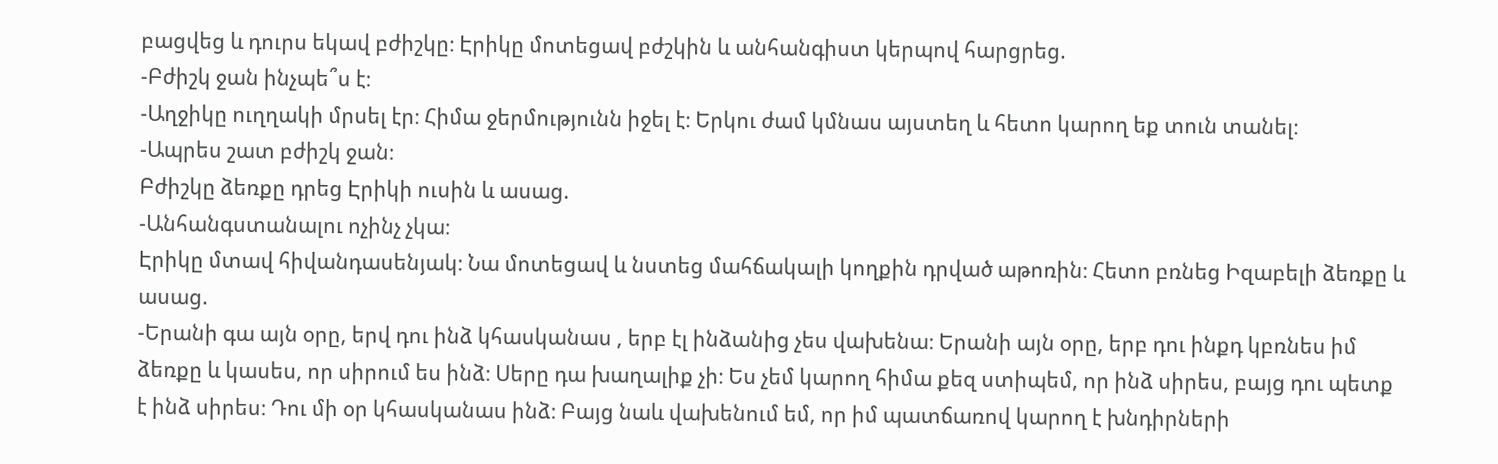բացվեց և դուրս եկավ բժիշկը։ Էրիկը մոտեցավ բժշկին և անհանգիստ կերպով հարցրեց.
-Բժիշկ ջան ինչպե՞ս է։
-Աղջիկը ուղղակի մրսել էր։ Հիմա ջերմությունն իջել է։ Երկու ժամ կմնաս այստեղ և հետո կարող եք տուն տանել։
-Ապրես շատ բժիշկ ջան։
Բժիշկը ձեռքը դրեց Էրիկի ուսին և ասաց.
-Անհանգստանալու ոչինչ չկա։
Էրիկը մտավ հիվանդասենյակ։ Նա մոտեցավ և նստեց մահճակալի կողքին դրված աթոռին։ Հետո բռնեց Իզաբելի ձեռքը և ասաց.
-Երանի գա այն օրը, երվ դու ինձ կհասկանաս , երբ էլ ինձանից չես վախենա։ Երանի այն օրը, երբ դու ինքդ կբռնես իմ ձեռքը և կասես, որ սիրում ես ինձ։ Սերը դա խաղալիք չի։ Ես չեմ կարող հիմա քեզ ստիպեմ, որ ինձ սիրես, բայց դու պետք է ինձ սիրես։ Դու մի օր կհասկանաս ինձ։ Բայց նաև վախենում եմ, որ իմ պատճառով կարող է խնդիրների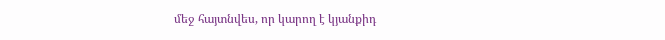մեջ հայտնվես, որ կարող է կյանքիդ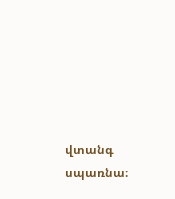վտանգ սպառնա։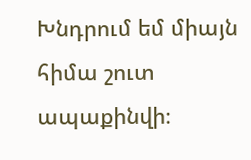Խնդրում եմ միայն հիմա շուտ ապաքինվի։